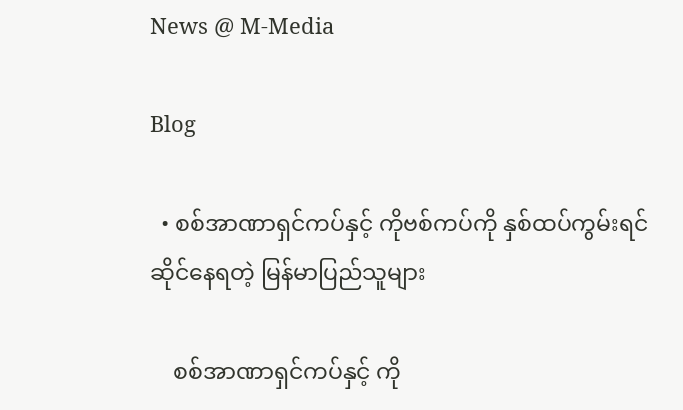News @ M-Media

Blog

  • စစ်အာဏာရှင်ကပ်နှင့် ကိုဗစ်ကပ်ကို နှစ်ထပ်ကွမ်းရင်ဆိုင်နေရတဲ့ မြန်မာပြည်သူများ

    စစ်အာဏာရှင်ကပ်နှင့် ကို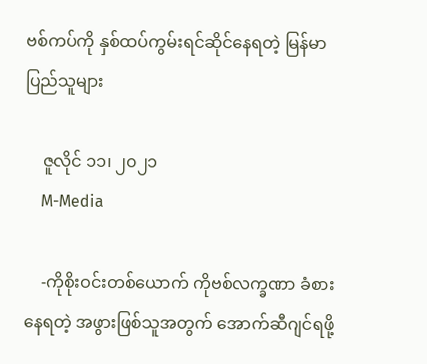ဗစ်ကပ်ကို နှစ်ထပ်ကွမ်းရင်ဆိုင်နေရတဲ့ မြန်မာပြည်သူများ

    ဇူလိုင် ၁၁၊ ၂၀၂၁
    M-Media

    -ကိုစိုးဝင်းတစ်ယောက် ကိုဗစ်လက္ခဏာ ခံစားနေရတဲ့ အဖွားဖြစ်သူအတွက် အောက်ဆီဂျင်ရဖို့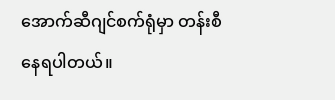အောက်ဆီဂျင်စက်ရုံမှာ တန်းစီနေရပါတယ်။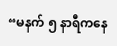“မနက် ၅ နာရီကနေ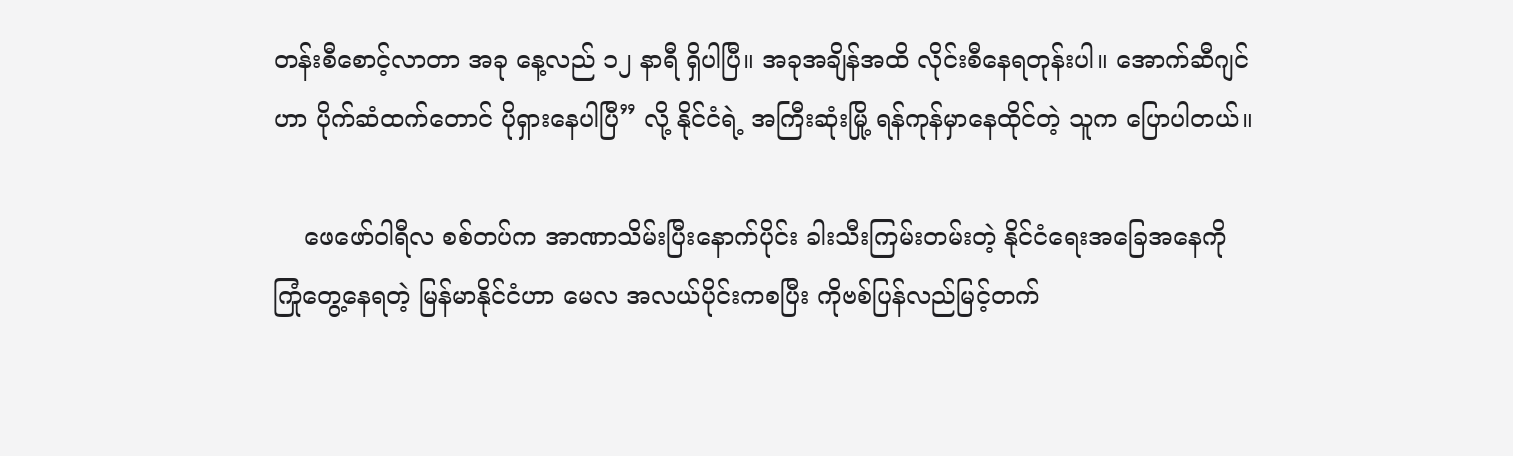တန်းစီစောင့်လာတာ အခု နေ့လည် ၁၂ နာရီ ရှိပါပြီ။ အခုအချိန်အထိ လိုင်းစီနေရတုန်းပါ။ အောက်ဆီဂျင်ဟာ ပိုက်ဆံထက်တောင် ပိုရှားနေပါပြီ” လို့ နိုင်ငံရဲ့ အကြီးဆုံးမြို့ ရန်ကုန်မှာနေထိုင်တဲ့ သူက ပြောပါတယ်။

    ဖေဖော်ဝါရီလ စစ်တပ်က အာဏာသိမ်းပြီးနောက်ပိုင်း ခါးသီးကြမ်းတမ်းတဲ့ နိုင်ငံရေးအခြေအနေကို ကြုံတွေ့နေရတဲ့ မြန်မာနိုင်ငံဟာ မေလ အလယ်ပိုင်းကစပြီး ကိုဗစ်ပြန်လည်မြင့်တက်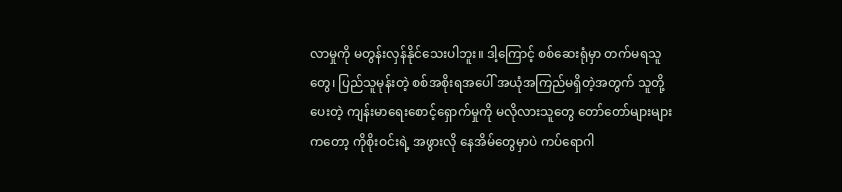လာမှုကို မတွန်းလှန်နိုင်သေးပါဘူး။ ဒါ့ကြောင့် စစ်ဆေးရုံမှာ တက်မရသူတွေ၊ ပြည်သူမုန်းတဲ့ စစ်အစိုးရအပေါ် အယုံအကြည်မရှိတဲ့အတွက် သူတို့ပေးတဲ့ ကျန်းမာရေးစောင့်ရှောက်မှုကို မလိုလားသူတွေ တော်တော်များများကတော့ ကိုစိုးဝင်းရဲ့ အဖွားလို နေအိမ်တွေမှာပဲ ကပ်ရောဂါ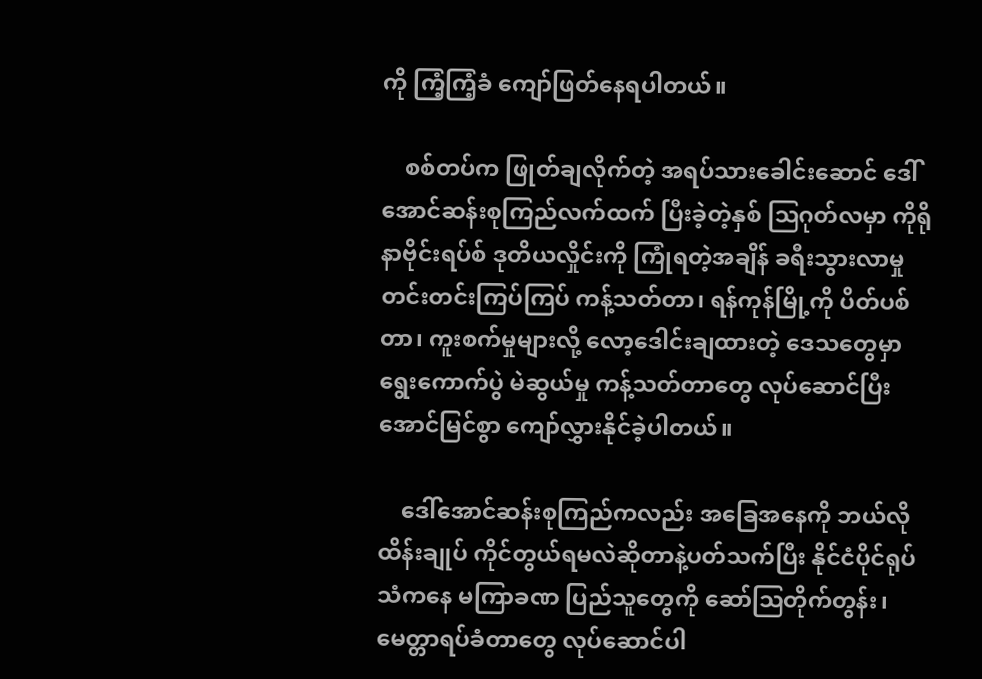ကို ကြံ့ကြံ့ခံ ကျော်ဖြတ်နေရပါတယ်။

    စစ်တပ်က ဖြုတ်ချလိုက်တဲ့ အရပ်သားခေါင်းဆောင် ဒေါ်အောင်ဆန်းစုကြည်လက်ထက် ပြီးခဲ့တဲ့နှစ် ဩဂုတ်လမှာ ကိုရိုနာဗိုင်းရပ်စ် ဒုတိယလှိုင်းကို ကြုံရတဲ့အချိန် ခရီးသွားလာမှု တင်းတင်းကြပ်ကြပ် ကန့်သတ်တာ၊ ရန်ကုန်မြို့ကို ပိတ်ပစ်တာ၊ ကူးစက်မှုများလို့ လော့ဒေါင်းချထားတဲ့ ဒေသတွေမှာ ရွေးကောက်ပွဲ မဲဆွယ်မှု ကန့်သတ်တာတွေ လုပ်ဆောင်ပြီး အောင်မြင်စွာ ကျော်လွှားနိုင်ခဲ့ပါတယ်။

    ဒေါ်အောင်ဆန်းစုကြည်ကလည်း အခြေအနေကို ဘယ်လို ထိန်းချုပ် ကိုင်တွယ်ရမလဲဆိုတာနဲ့ပတ်သက်ပြီး နိုင်ငံပိုင်ရုပ်သံကနေ မကြာခဏ ပြည်သူတွေကို ဆော်ဩတိုက်တွန်း၊ မေတ္တာရပ်ခံတာတွေ လုပ်ဆောင်ပါ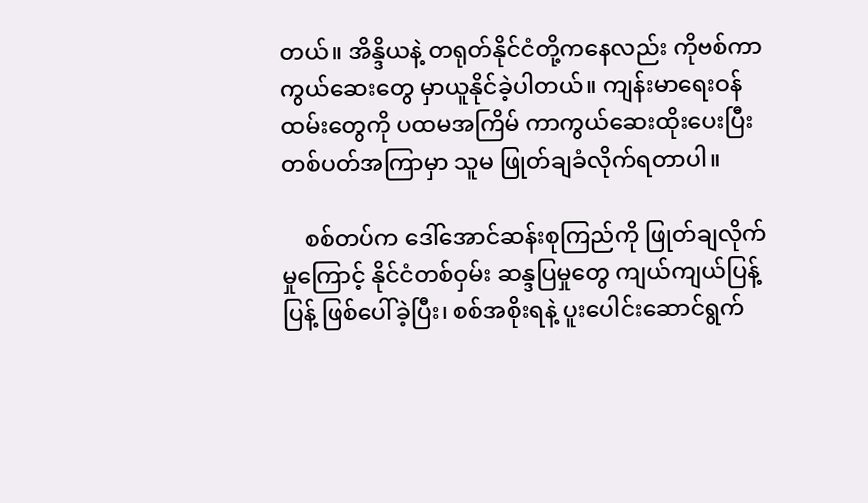တယ်။ အိန္ဒိယနဲ့ တရုတ်နိုင်ငံတို့ကနေလည်း ကိုဗစ်ကာကွယ်ဆေးတွေ မှာယူနိုင်ခဲ့ပါတယ်။ ကျန်းမာရေးဝန်ထမ်းတွေကို ပထမအကြိမ် ကာကွယ်ဆေးထိုးပေးပြီး တစ်ပတ်အကြာမှာ သူမ ဖြုတ်ချခံလိုက်ရတာပါ။

    စစ်တပ်က ဒေါ်အောင်ဆန်းစုကြည်ကို ဖြုတ်ချလိုက်မှုကြောင့် နိုင်ငံတစ်ဝှမ်း ဆန္ဒပြမှုတွေ ကျယ်ကျယ်ပြန့်ပြန့် ဖြစ်ပေါ်ခဲ့ပြီး၊ စစ်အစိုးရနဲ့ ပူးပေါင်းဆောင်ရွက်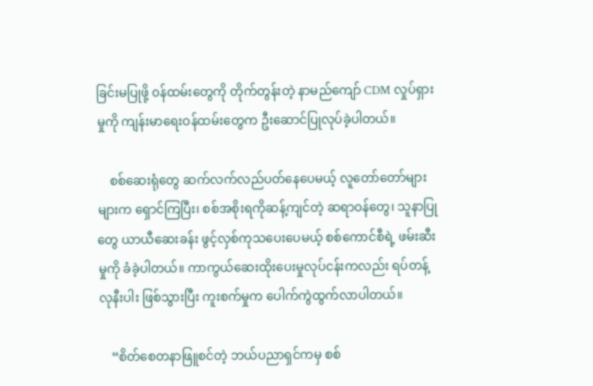ခြင်းမပြုဖို့ ၀န်ထမ်းတွေကို တိုက်တွန်းတဲ့ နာမည်ကျော် CDM လှုပ်ရှားမှုကို ကျန်းမာရေးဝန်ထမ်းတွေက ဦးဆောင်ပြုလုပ်ခဲ့ပါတယ်။

    စစ်ဆေးရုံတွေ ဆက်လက်လည်ပတ်နေပေမယ့် လူတော်တော်များများက ရှောင်ကြပြီး၊ စစ်အစိုးရကိုဆန့်ကျင်တဲ့ ဆရာဝန်တွေ၊ သူနာပြုတွေ ယာယီဆေးခန်း ဖွင့်လှစ်ကုသပေးပေမယ့် စစ်ကောင်စီရဲ့ ဖမ်းဆီးမှုကို ခံခဲ့ပါတယ်။ ကာကွယ်ဆေးထိုးပေးမှုလုပ်ငန်းကလည်း ရပ်တန့်လုနီးပါး ဖြစ်သွားပြီး ကူးစက်မှုက ပေါက်ကွဲထွက်လာပါတယ်။

    “စိတ်စေတနာဖြူစင်တဲ့ ဘယ်ပညာရှင်ကမှ စစ်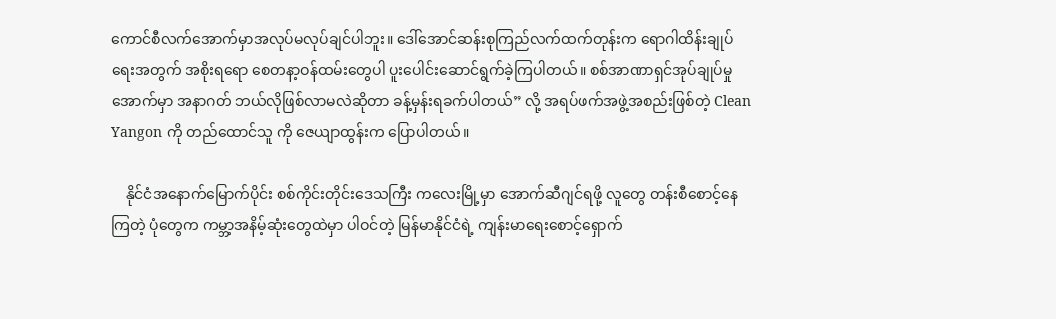ကောင်စီလက်အောက်မှာအလုပ်မလုပ်ချင်ပါဘူး။ ဒေါ်အောင်ဆန်းစုကြည်လက်ထက်တုန်းက ရောဂါထိန်းချုပ်ရေးအတွက် အစိုးရရော စေတနာ့ဝန်ထမ်းတွေပါ ပူးပေါင်းဆောင်ရွက်ခဲ့ကြပါတယ်။ စစ်အာဏာရှင်အုပ်ချုပ်မှုအောက်မှာ အနာဂတ် ဘယ်လိုဖြစ်လာမလဲဆိုတာ ခန့်မှန်းရခက်ပါတယ်” လို့ အရပ်ဖက်အဖွဲ့အစည်းဖြစ်တဲ့ Clean Yangon ကို တည်ထောင်သူ ကို ဇေယျာထွန်းက ပြောပါတယ်။

    နိုင်ငံအနောက်မြောက်ပိုင်း စစ်ကိုင်းတိုင်းဒေသကြီး ကလေးမြို့မှာ အောက်ဆီဂျင်ရဖို့ လူတွေ တန်းစီစောင့်နေကြတဲ့ ပုံတွေက ကမ္ဘာ့အနိမ့်ဆုံးတွေထဲမှာ ပါဝင်တဲ့ မြန်မာနိုင်ငံရဲ့ ကျန်းမာရေးစောင့်ရှောက်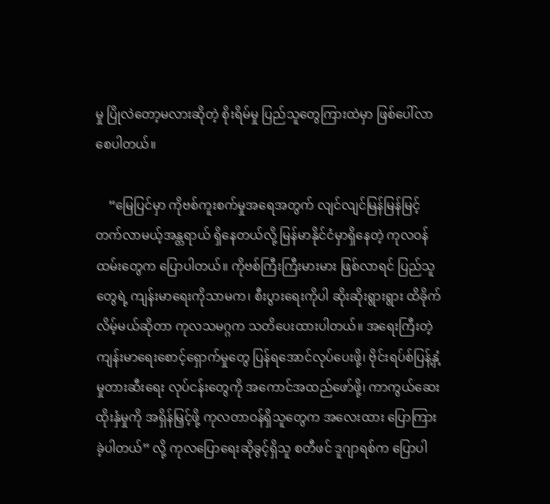မှု ပြိုလဲတော့မလားဆိုတဲ့ စိုးရိမ်မှု ပြည်သူတွေကြားထဲမှာ ဖြစ်ပေါ်လာစေပါတယ်။

    “မြေပြင်မှာ ကိုဗစ်ကူးစက်မှုအရေအတွက် လျင်လျင်မြန်မြန်မြင့်တက်လာမယ့်အန္တရာယ် ရှိနေတယ်လို့ မြန်မာနိုင်ငံမှာရှိနေတဲ့ ကုလဝန်ထမ်းတွေက ပြောပါတယ်။ ကိုဗစ်ကြီးကြီးမားမား ဖြစ်လာရင် ပြည်သူတွေရဲ့ ကျန်းမာရေးကိုသာမက၊ စီးပွားရေးကိုပါ ဆိုးဆိုးရွားရွား ထိခိုက်လိမ့်မယ်ဆိုတာ ကုလသမဂ္ဂက သတိပေးထားပါတယ်။ အရေးကြီးတဲ့ ကျန်းမာရေးစောင့်ရှောက်မှုတွေ ပြန်ရအောင်လုပ်ပေးဖို့၊ ဗိုင်းရပ်စ်ပြန့်နှံ့မှုတားဆီးရေး လုပ်ငန်းတွေကို အကောင်အထည်ဖော်ဖို့၊ ကာကွယ်ဆေးထိုးနှံမှုကို အရှိန်မြှင့်ဖို့ ကုလတာဝန်ရှိသူတွေက အလေးထား ပြောကြားခဲ့ပါတယ်” လို့ ကုလပြောရေးဆိုခွင့်ရှိသူ စတီဖင် ဒူဂျာရစ်က ပြောပါ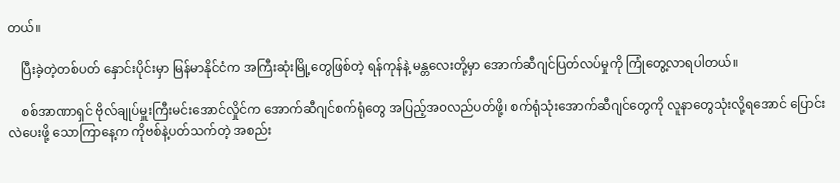တယ်။

    ပြီးခဲ့တဲ့တစ်ပတ် နှောင်းပိုင်းမှာ မြန်မာနိုင်ငံက အကြီးဆုံးမြို့တွေဖြစ်တဲ့ ရန်ကုန်နဲ့ မန္တလေးတို့မှာ အောက်ဆီဂျင်ပြတ်လပ်မှုကို ကြုံတွေ့လာရပါတယ်။

    စစ်အာဏာရှင် ဗိုလ်ချုပ်မှူးကြီးမင်းအောင်လှိုင်က အောက်ဆီဂျင်စက်ရုံတွေ အပြည့်အ၀လည်ပတ်ဖို့၊ စက်ရုံသုံးအောက်ဆီဂျင်တွေကို လူနာတွေသုံးလို့ရအောင် ပြောင်းလဲပေးဖို့ သောကြာနေ့က ကိုဗစ်နဲ့ပတ်သက်တဲ့ အစည်း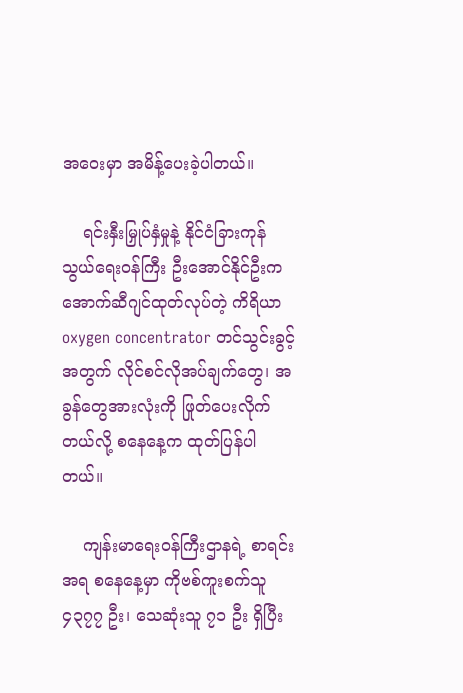အဝေးမှာ အမိန့်ပေးခဲ့ပါတယ်။

    ရင်းနှီးမြှုပ်နှံမှုနဲ့ နိုင်ငံခြားကုန်သွယ်ရေးဝန်ကြီး ဦးအောင်နိုင်ဦးက အောက်ဆီဂျင်ထုတ်လုပ်တဲ့ ကိရိယာ oxygen concentrator တင်သွင်းခွင့်အတွက် လိုင်စင်လိုအပ်ချက်တွေ၊ အခွန်တွေအားလုံးကို ဖြုတ်ပေးလိုက်တယ်လို့ စနေနေ့က ထုတ်ပြန်ပါတယ်။

    ကျန်းမာရေးဝန်ကြီးဌာနရဲ့ စာရင်းအရ စနေနေ့မှာ ကိုဗစ်ကူးစက်သူ ၄၃၇၇ ဦး၊ သေဆုံးသူ ၇၁ ဦး ရှိပြီး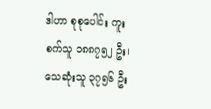ဒါဟာ စုစုပေါင်း ကူးစက်သူ ၁၈၈၇၅၂ ဦး၊ သေဆုံးသူ ၃၇၅၆ ဦး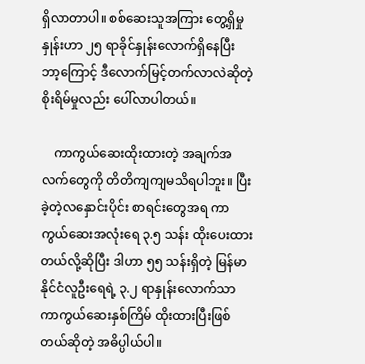ရှိလာတာပါ။ စစ်ဆေးသူအကြား တွေ့ရှိမှုနှုန်းဟာ ၂၅ ရာခိုင်နှုန်းလောက်ရှိနေပြီး ဘာ့ကြောင့် ဒီလောက်မြင့်တက်လာလဲဆိုတဲ့ စိုးရိမ်မှုလည်း ပေါ်လာပါတယ်။

    ကာကွယ်ဆေးထိုးထားတဲ့ အချက်အလက်တွေကို တိတိကျကျမသိရပါဘူး။ ပြီးခဲ့တဲ့လနှောင်းပိုင်း စာရင်းတွေအရ ကာကွယ်ဆေးအလုံးရေ ၃.၅ သန်း ထိုးပေးထားတယ်လို့ဆိုပြီး ဒါဟာ ၅၅ သန်းရှိတဲ့ မြန်မာနိုင်ငံလူဦးရေရဲ့ ၃.၂ ရာနှုန်းလောက်သာ ကာကွယ်ဆေးနှစ်ကြိမ် ထိုးထားပြီးဖြစ်တယ်ဆိုတဲ့ အဓိပ္ပါယ်ပါ။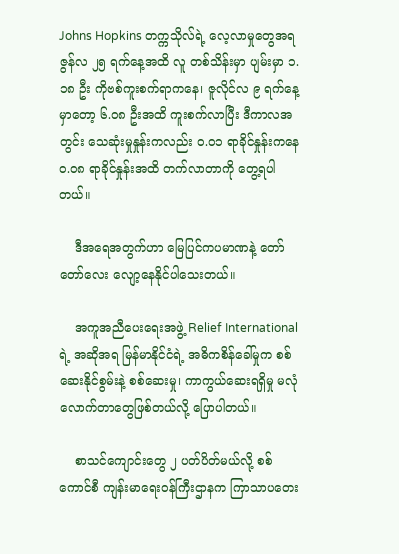Johns Hopkins တက္ကသိုလ်ရဲ့ လေ့လာမှုတွေအရ ဇွန်လ ၂၅ ရက်နေ့အထိ လူ တစ်သိန်းမှာ ပျမ်းမှာ ၁.၁၈ ဦး ကိုဗစ်ကူးစက်ရာကနေ၊ ဇူလိုင်လ ၉ ရက်နေ့မှာတော့ ၆.၀၈ ဦးအထိ ကူးစက်လာပြီး ဒီကာလအတွင်း သေဆုံးမှုနှုန်းကလည်း ၀.၀၁ ရာခိုင်နှုန်းကနေ ၀.၀၈ ရာခိုင်နှုန်းအထိ တက်လာတာကို တွေ့ရပါတယ်။

    ဒီအရေအတွက်ဟာ မြေပြင်ကပမာဏနဲ့ တော်တော်လေး လျော့နေနိုင်ပါသေးတယ်။

    အကူအညီပေးရေးအဖွဲ့ Relief International ရဲ့ အဆိုအရ မြန်မာနိုင်ငံရဲ့ အဓိကစိန်ခေါ်မှုက စစ်ဆေးနိုင်စွမ်းနဲ့ စစ်ဆေးမှု၊ ကာကွယ်ဆေးရရှိမှု မလုံလောက်တာတွေဖြစ်တယ်လို့ ပြောပါတယ်။

    စာသင်ကျောင်းတွေ ၂ ပတ်ပိတ်မယ်လို့ စစ်ကောင်စီ ကျန်းမာရေးဝန်ကြီးဌာနက ကြာသာပတေး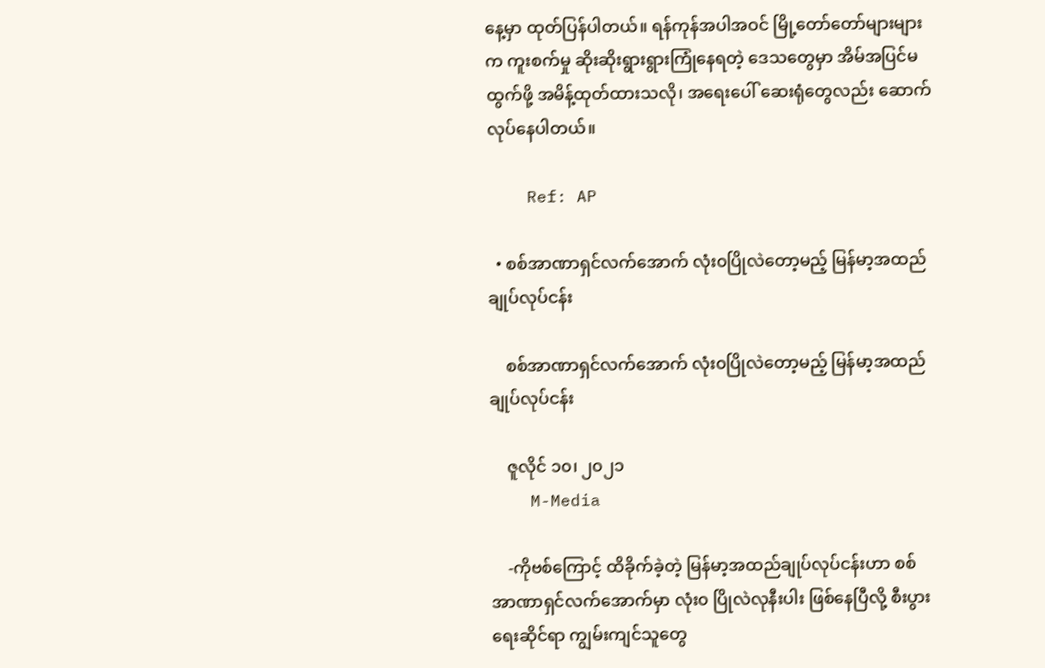နေ့မှာ ထုတ်ပြန်ပါတယ်။ ရန်ကုန်အပါအဝင် မြို့တော်တော်များများက ကူးစက်မှု ဆိုးဆိုးရွားရွားကြုံနေရတဲ့ ဒေသတွေမှာ အိမ်အပြင်မထွက်ဖို့ အမိန့်ထုတ်ထားသလို၊ အရေးပေါ် ဆေးရုံတွေလည်း ဆောက်လုပ်နေပါတယ်။

    Ref: AP

  • စစ်အာဏာရှင်လက်အောက် လုံး၀ပြိုလဲတော့မည့် မြန်မာ့အထည်ချုပ်လုပ်ငန်း

    စစ်အာဏာရှင်လက်အောက် လုံး၀ပြိုလဲတော့မည့် မြန်မာ့အထည်ချုပ်လုပ်ငန်း

    ဇူလိုင် ၁၀၊ ၂၀၂၁
    M-Media

    -ကိုဗစ်ကြောင့် ထိခိုက်ခဲ့တဲ့ မြန်မာ့အထည်ချုပ်လုပ်ငန်းဟာ စစ်အာဏာရှင်လက်အောက်မှာ လုံး၀ ပြိုလဲလုနီးပါး ဖြစ်နေပြီလို့ စီးပွားရေးဆိုင်ရာ ကျွမ်းကျင်သူတွေ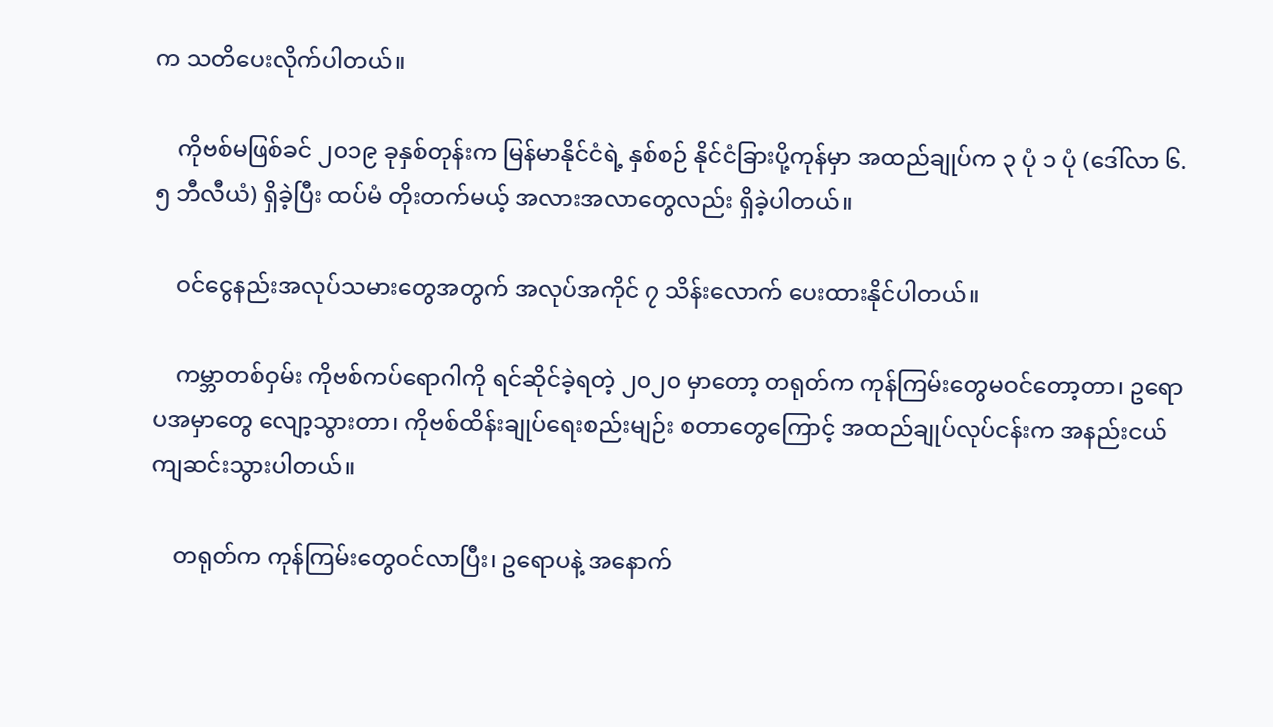က သတိပေးလိုက်ပါတယ်။

    ကိုဗစ်မဖြစ်ခင် ၂၀၁၉ ခုနှစ်တုန်းက မြန်မာနိုင်ငံရဲ့ နှစ်စဉ် နိုင်ငံခြားပို့ကုန်မှာ အထည်ချုပ်က ၃ ပုံ ၁ ပုံ (ဒေါ်လာ ၆.၅ ဘီလီယံ) ရှိခဲ့ပြီး ထပ်မံ တိုးတက်မယ့် အလားအလာတွေလည်း ရှိခဲ့ပါတယ်။

    ဝင်ငွေနည်းအလုပ်သမားတွေအတွက် အလုပ်အကိုင် ၇ သိန်းလောက် ပေးထားနိုင်ပါတယ်။

    ကမ္ဘာတစ်ဝှမ်း ကိုဗစ်ကပ်ရောဂါကို ရင်ဆိုင်ခဲ့ရတဲ့ ၂၀၂၀ မှာတော့ တရုတ်က ကုန်ကြမ်းတွေမဝင်တော့တာ၊ ဥရောပအမှာတွေ လျော့သွားတာ၊ ကိုဗစ်ထိန်းချုပ်ရေးစည်းမျဉ်း စတာတွေကြောင့် အထည်ချုပ်လုပ်ငန်းက အနည်းငယ် ကျဆင်းသွားပါတယ်။

    တရုတ်က ကုန်ကြမ်းတွေဝင်လာပြီး၊ ဥရောပနဲ့ အနောက်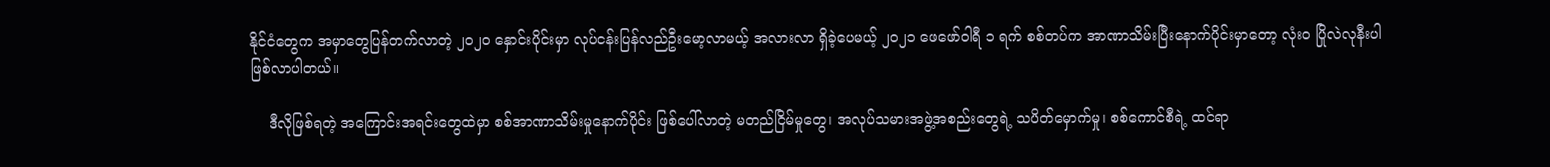နိုင်ငံတွေက အမှာတွေပြန်တက်လာတဲ့ ၂၀၂၀ နှောင်းပိုင်းမှာ လုပ်ငန်းပြန်လည်ဦးမော့လာမယ့် အလားလာ ရှိခဲ့ပေမယ့် ၂၀၂၁ ဖေဖော်ဝါရီ ၁ ရက် စစ်တပ်က အာဏာသိမ်းပြီးနောက်ပိုင်းမှာတော့ လုံး၀ ပြိုလဲလုနီးပါ ဖြစ်လာပါတယ်။

    ဒီလိုဖြစ်ရတဲ့ အကြောင်းအရင်းတွေထဲမှာ စစ်အာဏာသိမ်းမှုနောက်ပိုင်း ဖြစ်ပေါ်လာတဲ့ မတည်ငြိမ်မှုတွေ၊ အလုပ်သမားအဖွဲ့အစည်းတွေရဲ့ သပိတ်မှောက်မှု၊ စစ်ကောင်စီရဲ့ ထင်ရာ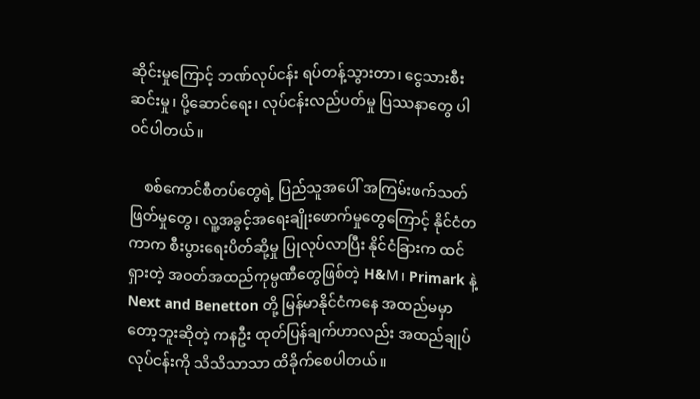ဆိုင်းမှုကြောင့် ဘဏ်လုပ်ငန်း ရပ်တန့်သွားတာ၊ ငွေသားစီးဆင်းမှု၊ ပို့ဆောင်ရေး၊ လုပ်ငန်းလည်ပတ်မှု ပြဿနာတွေ ပါဝင်ပါတယ်။

    စစ်ကောင်စီတပ်တွေရဲ့ ပြည်သူအပေါ် အကြမ်းဖက်သတ်ဖြတ်မှုတွေ၊ လူ့အခွင့်အရေးချိုးဖောက်မှုတွေကြောင့် နိုင်ငံတကာက စီးပွားရေးပိတ်ဆို့မှု ပြုလုပ်လာပြီး နိုင်ငံခြားက ထင်ရှားတဲ့ အဝတ်အထည်ကုမ္ပဏီတွေဖြစ်တဲ့ H&M၊ Primark နဲ့ Next and Benetton တို့ မြန်မာနိုင်ငံကနေ အထည်မမှာတော့ဘူးဆိုတဲ့ ကနဦး ထုတ်ပြန်ချက်ဟာလည်း အထည်ချုပ်လုပ်ငန်းကို သိသိသာသာ ထိခိုက်စေပါတယ်။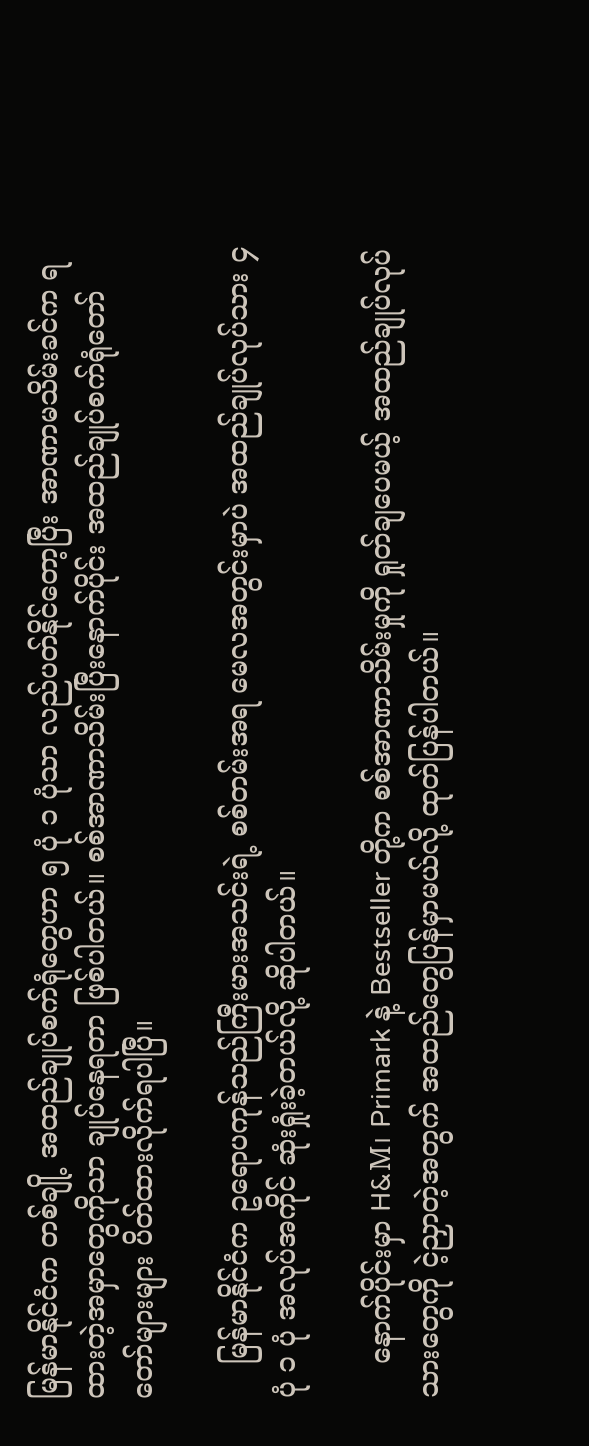မြန်မာနိုင်ငံက တစ်ချို့ အထည်ချုပ်စက်ရုံတွေဟာ ၅ ပုံ ၁ ပုံသာ လည်ပတ်နိုင်တော့ပြီး အာဏာမသိမ်းခင်က ရထားတဲ့အမှာတွေကိုသာ ချုပ်နေရတာ ဖြစ်ပါတယ်။ စစ်အာဏာသိမ်းပြီးနောက်ပိုင်း အထည်ချုပ်စက်ရုံတော်တော်များများ ပိတ်ထားလိုက်ရပါပြီ။

    မြန်မာနိုင်ငံက ဥရောပကုန်သည်ကြီးမားအသင်းရဲ့ စစ်တမ်းအရ မေလအတွင်းမှာပဲ အထည်ချုပ်လုပ်သား ၄ ပုံ ၁ ပုံ အလုပ်အကိုင် ဆုံးရှုံးခဲ့တယ်လို့ ဆိုပါတယ်။

    နောက်ပိုင်းမှာ H&M၊ Primark နဲ့ Bestseller တို့က စစ်အာဏာသိမ်းမှုကို ရှုတ်ချပေမယ့် အထည်ချုပ်လုပ်သားတွေကို ငဲ့ညှာတဲ့အတွက် အထည်တွေပြန်မှာမယ်လို့ ထုတ်ပြန်ပါတယ်။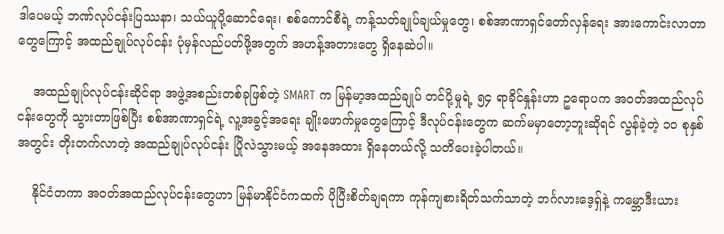ဒါပေမယ့် ဘဏ်လုပ်ငန်းပြဿနာ၊ သယ်ယူပို့ဆောင်ရေး၊ စစ်ကောင်စီရဲ့ ကန့်သတ်ချုပ်ချယ်မှုတွေ၊ စစ်အာဏာရှင်တော်လှန်ရေး အားကောင်းလာတာတွေကြောင့် အထည်ချုပ်လုပ်ငန်း ပုံမှန်လည်ပတ်ဖို့အတွက် အဟန့်အတားတွေ ရှိနေဆဲပါ။

    အထည်ချုပ်လုပ်ငန်းဆိုင်ရာ အဖွဲ့အစည်းတစ်ခုဖြစ်တဲ့ SMART က မြန်မာ့အထည်ချုပ် တင်ပို့မှုရဲ့ ၅၄ ရာခိုင်နှုန်းဟာ ဥရောပက အဝတ်အထည်လုပ်ငန်းတွေကို သွားတာဖြစ်ပြီး စစ်အာဏာရှင်ရဲ့ လူ့အခွင့်အရေး ချိုးဖောက်မှုတွေကြောင့် ဒီလုပ်ငန်းတွေက ဆက်မမှာတော့ဘူးဆိုရင် လွန်ခဲ့တဲ့ ၁၀ စုနှစ်အတွင်း တိုးတက်လာတဲ့ အထည်ချုပ်လုပ်ငန်း ပြိုလဲသွားမယ့် အနေအထား ရှိနေတယ်လို့ သတိပေးခဲ့ပါတယ်။

    နိုင်ငံတကာ အဝတ်အထည်လုပ်ငန်းတွေဟာ မြန်မာနိုင်ငံကထက် ပိုပြီးစိတ်ချရကာ ကုန်ကျစားရိတ်သက်သာတဲ့ ဘင်္ဂလားဒေ့ရှ်နဲ့ ကမ္ဘောဒီးယား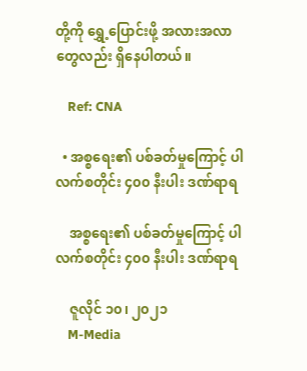တို့ကို ရွှေ့ပြောင်းဖို့ အလားအလာတွေလည်း ရှိနေပါတယ်။

    Ref: CNA

  • အစ္စရေး၏ ပစ်ခတ်မှုကြောင့် ပါလက်စတိုင်း ၄၀၀ နီးပါး ဒဏ်ရာရ

    အစ္စရေး၏ ပစ်ခတ်မှုကြောင့် ပါလက်စတိုင်း ၄၀၀ နီးပါး ဒဏ်ရာရ

    ဇူလိုင် ၁၀၊ ၂၀၂၁
    M-Media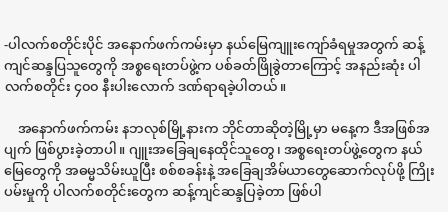-ပါလက်စတိုင်းပိုင် အနောက်ဖက်ကမ်းမှာ နယ်မြေကျူးကျော်ခံရမှုအတွက် ဆန့်ကျင်ဆန္ဒပြသူတွေကို အစ္စရေးတပ်ဖွဲ့က ပစ်ခတ်ဖြိုခွဲတာကြောင့် အနည်းဆုံး ပါလက်စတိုင်း ၄၀၀ နီးပါးလောက် ဒဏ်ရာရခဲ့ပါတယ်။

    အနောက်ဖက်ကမ်း နဘလုစ်မြို့နားက ဘိုင်တာဆိုတဲ့မြို့မှာ မနေ့က ဒီအဖြစ်အပျက် ဖြစ်ပွားခဲ့တာပါ။ ဂျူးအခြေချနေထိုင်သူတွေ၊ အစ္စရေးတပ်ဖွဲ့တွေက နယ်မြေတွေကို အဓမ္မသိမ်းယူပြီး စစ်စခန်းနဲ့ အခြေချအိမ်ယာတွေဆောက်လုပ်ဖို့ ကြိုးပမ်းမှုကို ပါလက်စတိုင်းတွေက ဆန့်ကျင်ဆန္ဒပြခဲ့တာ ဖြစ်ပါ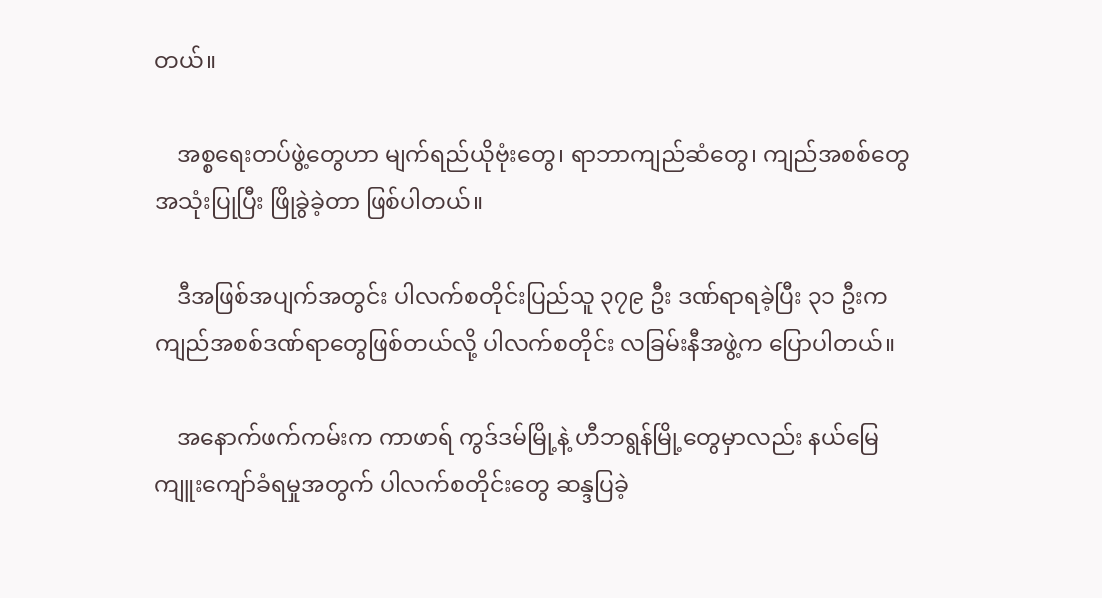တယ်။

    အစ္စရေးတပ်ဖွဲ့တွေဟာ မျက်ရည်ယိုဗုံးတွေ၊ ရာဘာကျည်ဆံတွေ၊ ကျည်အစစ်တွေ အသုံးပြုပြီး ဖြိုခွဲခဲ့တာ ဖြစ်ပါတယ်။

    ဒီအဖြစ်အပျက်အတွင်း ပါလက်စတိုင်းပြည်သူ ၃၇၉ ဦး ဒဏ်ရာရခဲ့ပြီး ၃၁ ဦးက ကျည်အစစ်ဒဏ်ရာတွေဖြစ်တယ်လို့ ပါလက်စတိုင်း လခြမ်းနီအဖွဲ့က ပြောပါတယ်။

    အနောက်ဖက်ကမ်းက ကာဖာရ် ကွဒ်ဒမ်မြို့နဲ့ ဟီဘရွန်မြို့တွေမှာလည်း နယ်မြေကျူးကျော်ခံရမှုအတွက် ပါလက်စတိုင်းတွေ ဆန္ဒပြခဲ့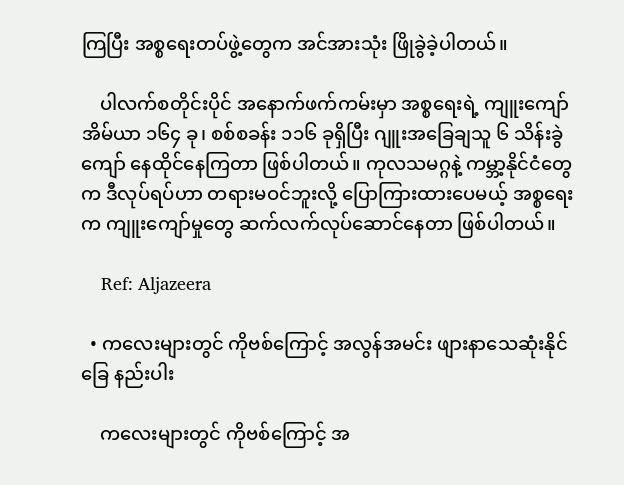ကြပြီး အစ္စရေးတပ်ဖွဲ့တွေက အင်အားသုံး ဖြိုခွဲခဲ့ပါတယ်။

    ပါလက်စတိုင်းပိုင် အနောက်ဖက်ကမ်းမှာ အစ္စရေးရဲ့ ကျူးကျော်အိမ်ယာ ၁၆၄ ခု၊ စစ်စခန်း ၁၁၆ ခုရှိပြီး ဂျူးအခြေချသူ ၆ သိန်းခွဲကျော် နေထိုင်နေကြတာ ဖြစ်ပါတယ်။ ကုလသမဂ္ဂနဲ့ ကမ္ဘာ့နိုင်ငံတွေက ဒီလုပ်ရပ်ဟာ တရားမဝင်ဘူးလို့ ပြောကြားထားပေမယ့် အစ္စရေးက ကျူးကျော်မှုတွေ ဆက်လက်လုပ်ဆောင်နေတာ ဖြစ်ပါတယ်။

    Ref: Aljazeera

  • ကလေးများတွင် ကိုဗစ်ကြောင့် အလွန်အမင်း ဖျားနာသေဆုံးနိုင်ခြေ နည်းပါး

    ကလေးများတွင် ကိုဗစ်ကြောင့် အ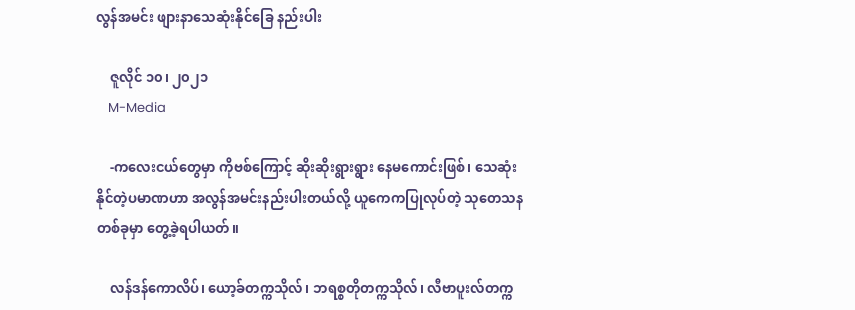လွန်အမင်း ဖျားနာသေဆုံးနိုင်ခြေ နည်းပါး

    ဇူလိုင် ၁၀၊ ၂၀၂၁
    M-Media

    -ကလေးငယ်တွေမှာ ကိုဗစ်ကြောင့် ဆိုးဆိုးရွားရွား နေမကောင်းဖြစ်၊ သေဆုံးနိုင်တဲ့ပမာဏဟာ အလွန်အမင်းနည်းပါးတယ်လို့ ယူကေကပြုလုပ်တဲ့ သုတေသနတစ်ခုမှာ တွေ့ခဲ့ရပါယတ်။

    လန်ဒန်ကောလိပ်၊ ယော့ခ်တက္ကသိုလ်၊ ဘရစ္စတိုတက္ကသိုလ်၊ လီဗာပူးလ်တက္က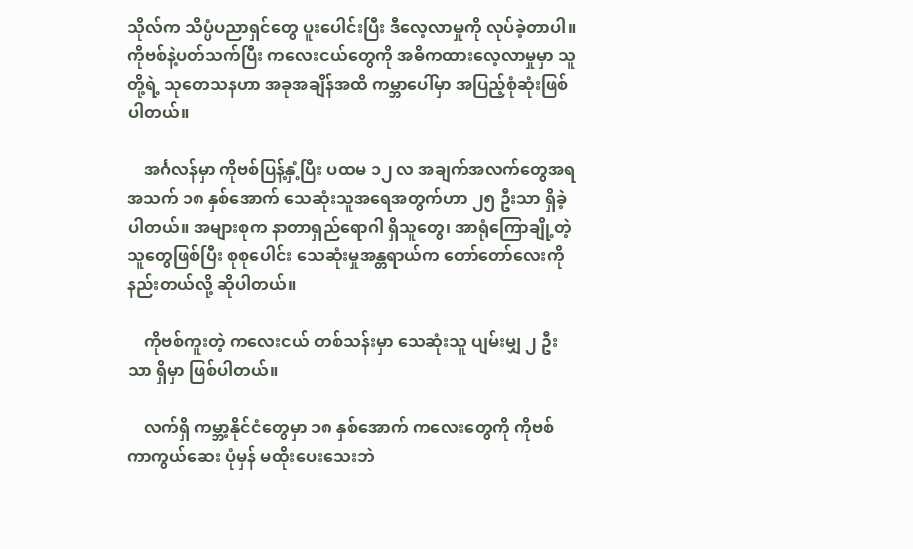သိုလ်က သိပ္ပံပညာရှင်တွေ ပူးပေါင်းပြီး ဒီလေ့လာမှုကို လုပ်ခဲ့တာပါ။ ကိုဗစ်နဲ့ပတ်သက်ပြီး ကလေးငယ်တွေကို အဓိကထားလေ့လာမှုမှာ သူတို့ရဲ့ သုတေသနဟာ အခုအချိန်အထိ ကမ္ဘာပေါ်မှာ အပြည့်စုံဆုံးဖြစ်ပါတယ်။

    အင်္ဂလန်မှာ ကိုဗစ်ပြန့်နှံ့ပြီး ပထမ ၁၂ လ အချက်အလက်တွေအရ အသက် ၁၈ နှစ်အောက် သေဆုံးသူအရေအတွက်ဟာ ၂၅ ဦးသာ ရှိခဲ့ပါတယ်။ အများစုက နာတာရှည်ရောဂါ ရှိသူတွေ၊ အာရုံကြောချို့တဲ့သူတွေဖြစ်ပြီး စုစုပေါင်း သေဆုံးမှုအန္တရာယ်က တော်တော်လေးကို နည်းတယ်လို့ ဆိုပါတယ်။

    ကိုဗစ်ကူးတဲ့ ကလေးငယ် တစ်သန်းမှာ သေဆုံးသူ ပျမ်းမျှ ၂ ဦးသာ ရှိမှာ ဖြစ်ပါတယ်။

    လက်ရှိ ကမ္ဘာ့နိုင်ငံတွေမှာ ၁၈ နှစ်အောက် ကလေးတွေကို ကိုဗစ်ကာကွယ်ဆေး ပုံမှန် မထိုးပေးသေးဘဲ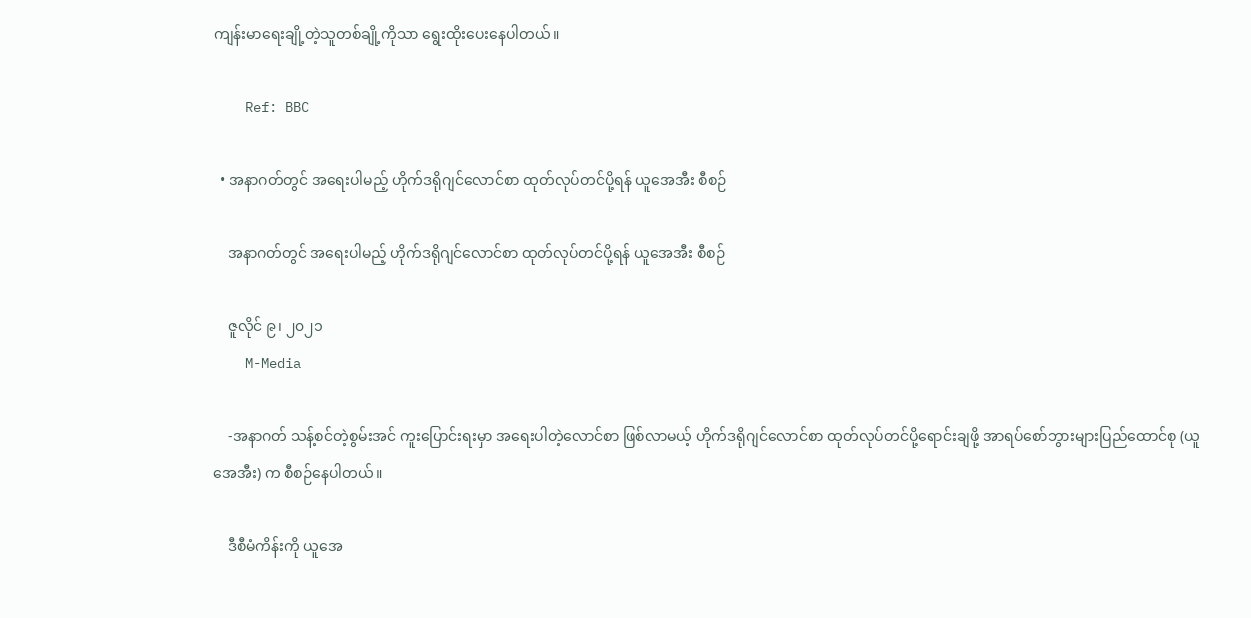ကျန်းမာရေးချို့တဲ့သူတစ်ချို့ကိုသာ ရွေးထိုးပေးနေပါတယ်။

    Ref: BBC

  • အနာဂတ်တွင် အရေးပါမည့် ဟိုက်ဒရိုဂျင်လောင်စာ ထုတ်လုပ်တင်ပို့ရန် ယူအေအီး စီစဉ်

    အနာဂတ်တွင် အရေးပါမည့် ဟိုက်ဒရိုဂျင်လောင်စာ ထုတ်လုပ်တင်ပို့ရန် ယူအေအီး စီစဉ်

    ဇူလိုင် ၉၊ ၂၀၂၁
    M-Media

    -အနာဂတ် သန့်စင်တဲ့စွမ်းအင် ကူးပြောင်းရးမှာ အရေးပါတဲ့လောင်စာ ဖြစ်လာမယ့် ဟိုက်ဒရိုဂျင်လောင်စာ ထုတ်လုပ်တင်ပို့ရောင်းချဖို့ အာရပ်စော်ဘွားများပြည်ထောင်စု (ယူအေအီး) က စီစဉ်နေပါတယ်။

    ဒီစီမံကိန်းကို ယူအေ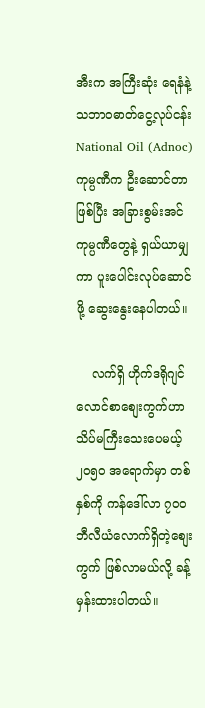အီးက အကြီးဆုံး ရေနံနဲ့ သဘာ၀ဓာတ်ငွေ့လုပ်ငန်း National Oil (Adnoc) ကုမ္ပဏီက ဦးဆောင်တာဖြစ်ပြီး အခြားစွမ်းအင်ကုမ္ပဏီတွေနဲ့ ရှယ်ယာမျှကာ ပူးပေါင်းလုပ်ဆောင်ဖို့ ဆွေးနွေးနေပါတယ်။

    လက်ရှိ ဟိုက်ဒရိုဂျင်လောင်စာစျေးကွက်ဟာ သိပ်မကြီးသေးပေမယ့် ၂၀၅၀ အရောက်မှာ တစ်နှစ်ကို ကန်ဒေါ်လာ ၇၀၀ ဘီလီယံလောက်ရှိတဲ့စျေးကွက် ဖြစ်လာမယ်လို့ ခန့်မှန်းထားပါတယ်။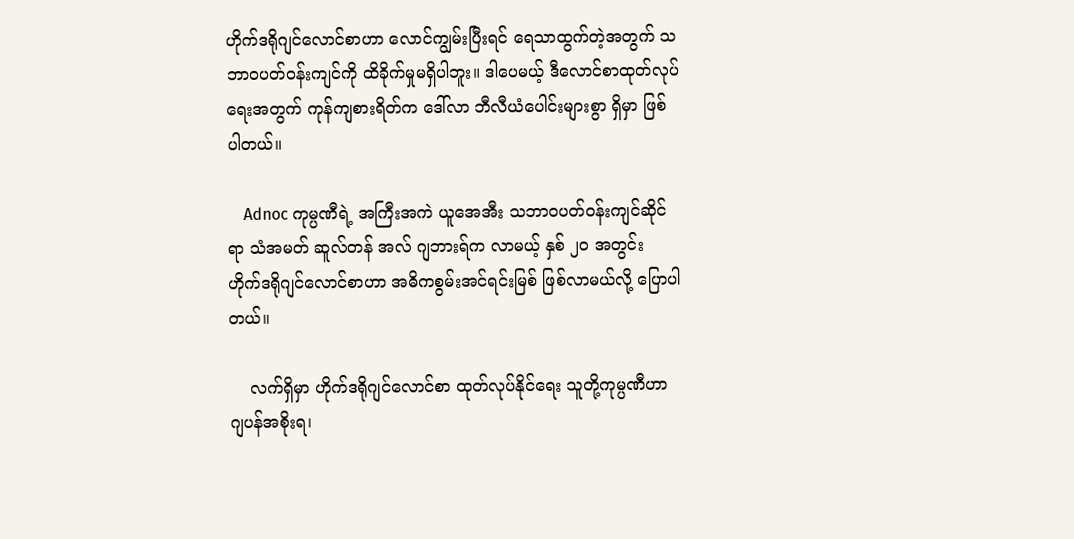ဟိုက်ဒရိုဂျင်လောင်စာဟာ လောင်ကျွမ်းပြီးရင် ရေသာထွက်တဲ့အတွက် သဘာ၀ပတ်၀န်းကျင်ကို ထိခိုက်မှုမရှိပါဘူး။ ဒါပေမယ့် ဒီလောင်စာထုတ်လုပ်ရေးအတွက် ကုန်ကျစားရိတ်က ဒေါ်လာ ဘီလီယံပေါင်းများစွာ ရှိမှာ ဖြစ်ပါတယ်။

    Adnoc ကုမ္ပဏီရဲ့ အကြီးအကဲ ယူအေအီး သဘာဝပတ်ဝန်းကျင်ဆိုင်ရာ သံအမတ် ဆူလ်တန် အလ် ဂျဘားရ်က လာမယ့် နှစ် ၂၀ အတွင်း ဟိုက်ဒရိုဂျင်လောင်စာဟာ အဓိကစွမ်းအင်ရင်းမြစ် ဖြစ်လာမယ်လို့ ပြောပါတယ်။

    လက်ရှိမှာ ဟိုက်ဒရိုဂျင်လောင်စာ ထုတ်လုပ်နိုင်ရေး သူတို့ကုမ္ပဏီဟာ ဂျပန်အစိုးရ၊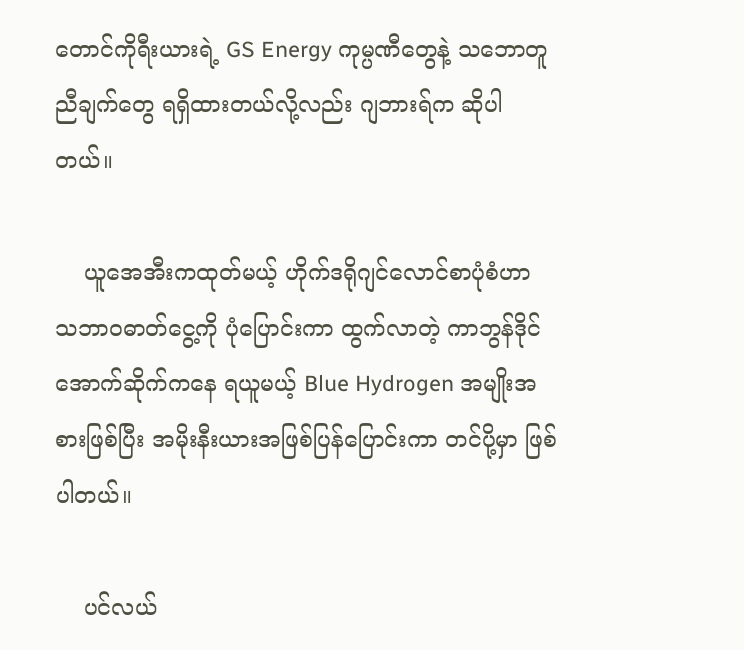တောင်ကိုရီးယားရဲ့ GS Energy ကုမ္ပဏီတွေနဲ့ သဘောတူညီချက်တွေ ရရှိထားတယ်လို့လည်း ဂျဘားရ်က ဆိုပါတယ်။

    ယူအေအီးကထုတ်မယ့် ဟိုက်ဒရိုဂျင်လောင်စာပုံစံဟာ သဘာ၀ဓာတ်ငွေ့ကို ပုံပြောင်းကာ ထွက်လာတဲ့ ကာဘွန်ဒိုင်အောက်ဆိုက်ကနေ ရယူမယ့် Blue Hydrogen အမျိုးအစားဖြစ်ပြီး အမိုးနီးယားအဖြစ်ပြန်ပြောင်းကာ တင်ပို့မှာ ဖြစ်ပါတယ်။

    ပင်လယ်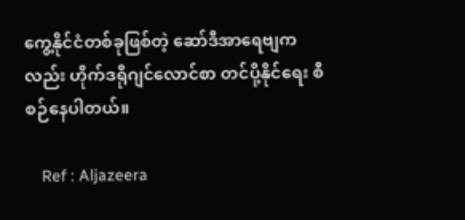ကွေ့နိုင်ငံတစ်ခုဖြစ်တဲ့ ဆော်ဒီအာရေဗျကလည်း ဟိုက်ဒရိုဂျင်လောင်စာ တင်ပို့နိုင်ရေး စီစဉ်နေပါတယ်။

    Ref : Aljazeera